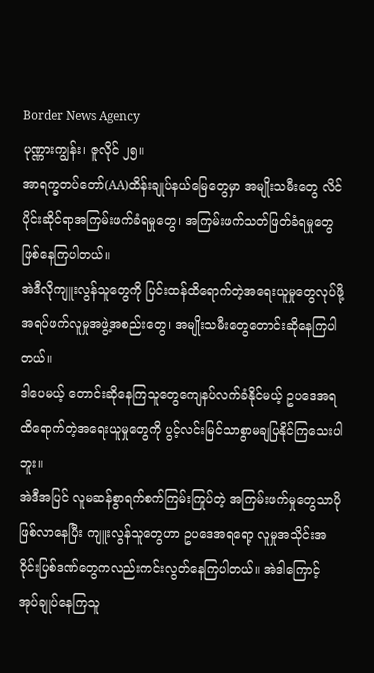Border News Agency
ပုဏ္ဏားကျွန်း၊ ဇူလိုင် ၂၅။
အာရက္ခတပ်တော်(AA)ထိန်းချုပ်နယ်မြေတွေမှာ အမျိုးသမီးတွေ လိင်ပိုင်းဆိုင်ရာအကြမ်းဖက်ခံရမှုတွေ၊ အကြမ်းဖက်သတ်ဖြတ်ခံရမှုတွေ ဖြစ်နေကြပါတယ်။
အဲဒီလိုကျူးလွန်သူတွေကို ပြင်းထန်ထိရောက်တဲ့အရေးယူမှုတွေလုပ်ဖို့ အရပ်ဖက်လူမှုအဖွဲ့အစည်းတွေ၊ အမျိုးသမီးတွေတောင်းဆိုနေကြပါတယ်။
ဒါပေမယ့် တောင်းဆိုနေကြသူတွေကျေနပ်လက်ခံနိုင်မယ့် ဥပဒေအရထိရောက်တဲ့အရေးယူမှုတွေကို ပွင့်လင်းမြင်သာစွာမချပြနိုင်ကြသေးပါဘူး။
အဲဒီအပြင် လူမဆန်စွာရက်စက်ကြမ်းကြုပ်တဲ့ အကြမ်းဖက်မှုတွေသာပိုဖြစ်လာနေပြီး ကျူးလွန်သူတွေဟာ ဥပဒေအရရော့ လူမှုအသိုင်းအဝိုင်းပြစ်ဒဏ်တွေကလည်းကင်းလွတ်နေကြပါတယ်။ အဲဒါကြောင့် အုပ်ချုပ်နေကြသူ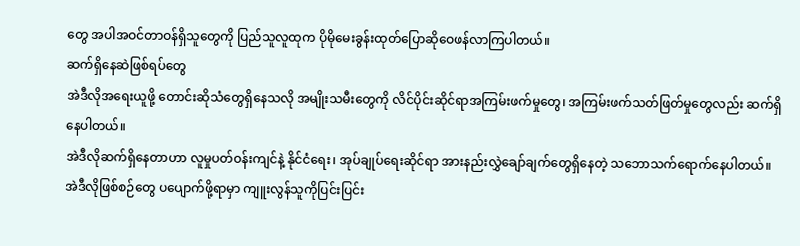တွေ အပါအဝင်တာဝန်ရှိသူတွေကို ပြည်သူလူထုက ပိုမိုမေးခွန်းထုတ်ပြောဆိုဝေဖန်လာကြပါတယ်။
ဆက်ရှိနေဆဲဖြစ်ရပ်တွေ
အဲဒီလိုအရေးယူဖို့ တောင်းဆိုသံတွေရှိနေသလို အမျိုးသမီးတွေကို လိင်ပိုင်းဆိုင်ရာအကြမ်းဖက်မှုတွေ၊ အကြမ်းဖက်သတ်ဖြတ်မှုတွေလည်း ဆက်ရှိနေပါတယ်။
အဲဒီလိုဆက်ရှိနေတာဟာ လူမှုပတ်ဝန်းကျင်နဲ့ နိုင်ငံရေး၊ အုပ်ချုပ်ရေးဆိုင်ရာ အားနည်းလွှဲချော်ချက်တွေရှိနေတဲ့ သဘောသက်ရောက်နေပါတယ်။
အဲဒီလိုဖြစ်စဉ်တွေ ပပျောက်ဖို့ရာမှာ ကျူးလွန်သူကိုပြင်းပြင်း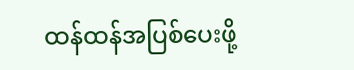ထန်ထန်အပြစ်ပေးဖို့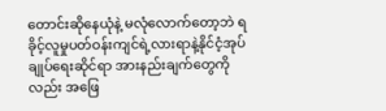တောင်းဆိုနေယုံနဲ့ မလုံလောက်တော့ဘဲ ရခိုင့်လူမှုပတ်ဝန်းကျင်ရဲ့လားရာနဲ့နိုင်ငံ့အုပ်ချုပ်ရေးဆိုင်ရာ အားနည်းချက်တွေကိုလည်း အဖြေ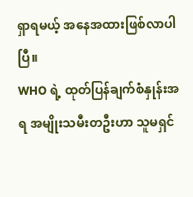ရှာရမယ့် အနေအထားဖြစ်လာပါပြီ။
WHO ရဲ့ ထုတ်ပြန်ချက်စံနှုန်းအရ အမျိုးသမီးတဦးဟာ သူမရှင်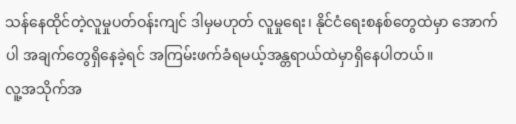သန်နေထိုင်တဲ့လူမှုပတ်ဝန်းကျင် ဒါမှမဟုတ် လူမှုရေး၊ နိုင်ငံရေးစနစ်တွေထဲမှာ အောက်ပါ အချက်တွေရှိနေခဲ့ရင် အကြမ်းဖက်ခံရမယ့်အန္တရာယ်ထဲမှာရှိနေပါတယ်။
လူ့အသိုက်အ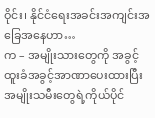ဝိုင်း၊ နိုင်ငံရေးအခင်းအကျင်းအခြေအနေဟာ…
က – အမျိုးသားတွေကို အခွင့်ထူးခံအခွင့်အာဏာပေးထားပြီး အမျိုးသမီးတွေရဲ့ကိုယ်ပိုင်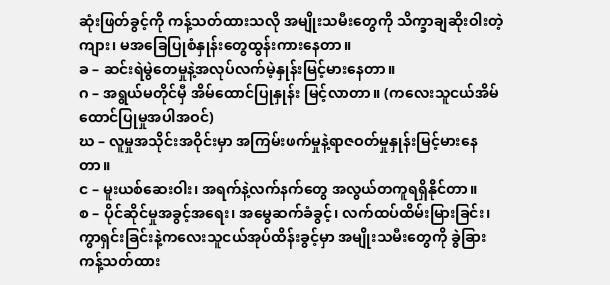ဆုံးဖြတ်ခွင့်ကို ကန့်သတ်ထားသလို အမျိုးသမီးတွေကို သိက္ခာချဆိုးဝါးတဲ့ကျား၊ မအခြေပြုစံနှုန်းတွေထွန်းကားနေတာ။
ခ – ဆင်းရဲမွဲတေမှုနဲ့အလုပ်လက်မဲ့နှုန်းမြင့်မားနေတာ။
ဂ – အရွယ်မတိုင်မှီ အိမ်ထောင်ပြုနှုန်း မြင့်လာတာ။ (ကလေးသူငယ်အိမ်ထောင်ပြုမှုအပါအဝင်)
ဃ – လူမှုအသိုင်းအဝိုင်းမှာ အကြမ်းဖက်မှုနဲ့ရာဇဝတ်မှုနှုန်းမြင့်မားနေတာ။
င – မူးယစ်ဆေးဝါး၊ အရက်နဲ့လက်နက်တွေ အလွယ်တကူရရှိနိုင်တာ။
စ – ပိုင်ဆိုင်မှုအခွင့်အရေး၊ အမွေဆက်ခံခွင့်၊ လက်ထပ်ထိမ်းမြားခြင်း၊ ကွာရှင်းခြင်းနဲ့ကလေးသူငယ်အုပ်ထိန်းခွင့်မှာ အမျိုးသမီးတွေကို ခွဲခြားကန့်သတ်ထား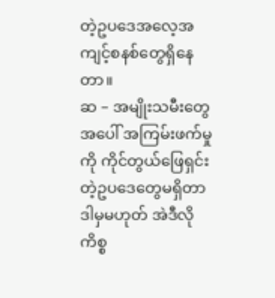တဲ့ဥပဒေအလေ့အကျင့်စနစ်တွေရှိနေတာ။
ဆ – အမျိုးသမီးတွေအပေါ် အကြမ်းဖက်မှုကို ကိုင်တွယ်ဖြေရှင်းတဲ့ဥပဒေတွေမရှိတာ ဒါမှမဟုတ် အဲဒီလိုကိစ္စ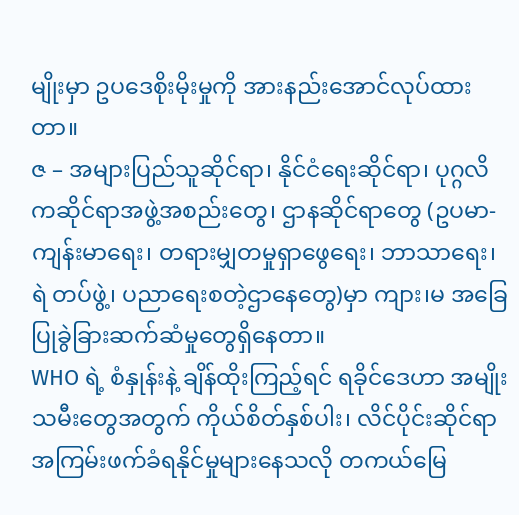မျိုးမှာ ဥပဒေစိုးမိုးမှုကို အားနည်းအောင်လုပ်ထားတာ။
ဇ – အများပြည်သူဆိုင်ရာ၊ နိုင်ငံရေးဆိုင်ရာ၊ ပုဂ္ဂလိကဆိုင်ရာအဖွဲ့အစည်းတွေ၊ ဌာနဆိုင်ရာတွေ (ဥပမာ-ကျန်းမာရေး၊ တရားမျှတမှုရှာဖွေရေး၊ ဘာသာရေး၊ ရဲ တပ်ဖွဲ့၊ ပညာရေးစတဲ့ဌာနေတွေ)မှာ ကျား၊မ အခြေပြုခွဲခြားဆက်ဆံမှုတွေရှိနေတာ။
WHO ရဲ့ စံနှုန်းနဲ့ ချိန်ထိုးကြည့်ရင် ရခိုင်ဒေဟာ အမျိုးသမီးတွေအတွက် ကိုယ်စိတ်နှစ်ပါး၊ လိင်ပိုင်းဆိုင်ရာအကြမ်းဖက်ခံရနိုင်မှုများနေသလို တကယ်မြေ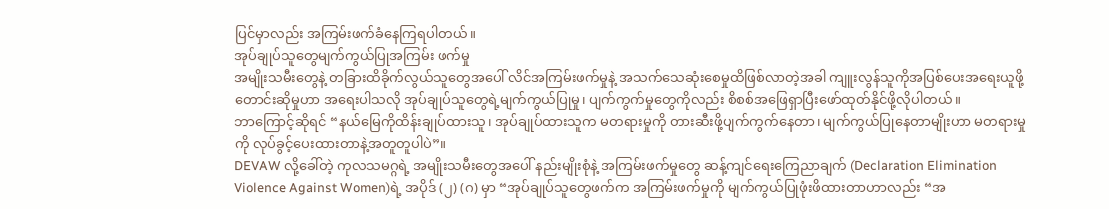ပြင်မှာလည်း အကြမ်းဖက်ခံနေကြရပါတယ်။
အုပ်ချုပ်သူတွေမျက်ကွယ်ပြုအကြမ်း ဖက်မှု
အမျိုးသမီးတွေနဲ့ တခြားထိခိုက်လွယ်သူတွေအပေါ် လိင်အကြမ်းဖက်မှုနဲ့ အသက်သေဆုံးစေမှုထိဖြစ်လာတဲ့အခါ ကျူးလွန်သူကိုအပြစ်ပေးအရေးယူဖို့
တောင်းဆိုမှုဟာ အရေးပါသလို အုပ်ချုပ်သူတွေရဲ့မျက်ကွယ်ပြုမှု၊ ပျက်ကွက်မှုတွေကိုလည်း စိစစ်အဖြေရှာပြီးဖော်ထုတ်နိုင်ဖို့လိုပါတယ်။
ဘာကြောင့်ဆိုရင် “နယ်မြေကိုထိန်းချုပ်ထားသူ၊ အုပ်ချုပ်ထားသူက မတရားမှုကို တားဆီးဖို့ပျက်ကွက်နေတာ၊ မျက်ကွယ်ပြုနေတာမျိုးဟာ မတရားမှုကို လုပ်ခွင့်ပေးထားတာနဲ့အတူတူပါပဲ”။
DEVAW လို့ခေါ်တဲ့ ကုလသမဂ္ဂရဲ့ အမျိုးသမီးတွေအပေါ် နည်းမျိုးစုံနဲ့ အကြမ်းဖက်မှုတွေ ဆန့်ကျင်ရေးကြေညာချက် (Declaration Elimination Violence Against Women)ရဲ့ အပိုဒ် (၂) (ဂ) မှာ “အုပ်ချုပ်သူတွေဖက်က အကြမ်းဖက်မှုကို မျက်ကွယ်ပြုဖုံးဖိထားတာဟာလည်း “အ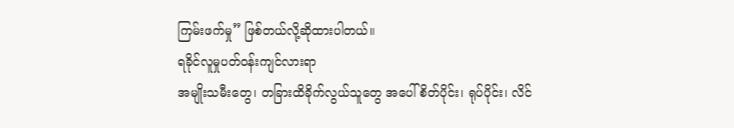ကြမ်းဖက်မှု” ဖြစ်တယ်လို့ဆိုထားပါတယ်။
ရခိုင်လူမှုပတ်ဝန်းကျင်လားရာ
အမျိုးသမီးတွေ၊ တခြားထိခိုက်လွယ်သူတွေ အပေါ် စိတ်ပိုင်း၊ ရုပ်ပိုင်း၊ လိင်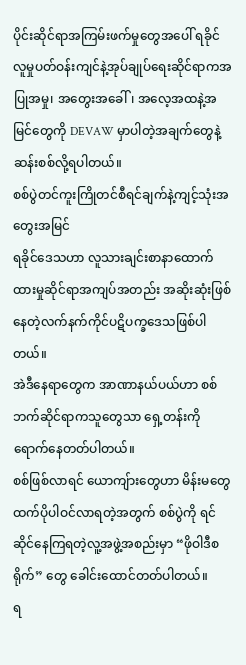ပိုင်းဆိုင်ရာအကြမ်းဖက်မှုတွေအပေါ် ရခိုင်လူမှုပတ်ဝန်းကျင်နဲ့အုပ်ချုပ်ရေးဆိုင်ရာကအပြုအမှု၊ အတွေးအခေါ်၊ အလေ့အထနဲ့အမြင်တွေကို DEVAW မှာပါတဲ့အချက်တွေနဲ့ ဆန်းစစ်လို့ရပါတယ်။
စစ်ပွဲတင်ကူးကြိုတင်စီရင်ချက်နဲ့ကျင့်သုံးအတွေးအမြင်
ရခိုင်ဒေသဟာ လူသားချင်းစာနာထောက်ထားမှုဆိုင်ရာအကျပ်အတည်း အဆိုးဆုံးဖြစ်နေတဲ့လက်နက်ကိုင်ပဋိပက္ခဒေသဖြစ်ပါတယ်။
အဲဒီနေရာတွေက အာဏာနယ်ပယ်ဟာ စစ်ဘက်ဆိုင်ရာကသူတွေသာ ရှေ့တန်းကို ရောက်နေတတ်ပါတယ်။
စစ်ဖြစ်လာရင် ယောကျ်ားတွေဟာ မိန်းမတွေထက်ပိုပါဝင်လာရတဲ့အတွက် စစ်ပွဲကို ရင်ဆိုင်နေကြရတဲ့လူ့အဖွဲ့အစည်းမှာ “ဖိုဝါဒီစရိုက်” တွေ ခေါင်းထောင်တတ်ပါတယ်။
ရ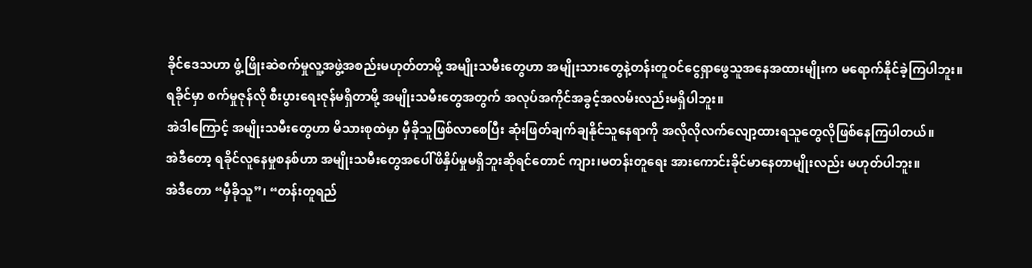ခိုင်ဒေသဟာ ဖွံ့ဖြိုးဆဲစက်မှုလူ့အဖွဲ့အစည်းမဟုတ်တာမို့ အမျိုးသမီးတွေဟာ အမျိုးသားတွေနဲ့တန်းတူဝင်ငွေရှာဖွေသူအနေအထားမျိုးက မရောက်နိုင်ခဲ့ကြပါဘူး။
ရခိုင်မှာ စက်မှုဇုန်လို စီးပွားရေးဇုန်မရှိတာမို့ အမျိုးသမီးတွေအတွက် အလုပ်အကိုင်အခွင့်အလမ်းလည်းမရှိပါဘူး။
အဲဒါကြောင့် အမျိုးသမီးတွေဟာ မိသားစုထဲမှာ မှီခိုသူဖြစ်လာစေပြီး ဆုံးဖြတ်ချက်ချနိုင်သူနေရာကို အလိုလိုလက်လျော့ထားရသူတွေလိုဖြစ်နေကြပါတယ်။
အဲဒီတော့ ရခိုင်လူနေမှုစနစ်ဟာ အမျိုးသမီးတွေအပေါ်ဖိနှိပ်မှုမရှိဘူးဆိုရင်တောင် ကျား၊မတန်းတူရေး အားကောင်းခိုင်မာနေတာမျိုးလည်း မဟုတ်ပါဘူး။
အဲဒီတော “မှီခိုသူ”၊ “တန်းတူရည်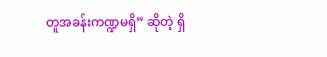တူအခန်းကဏ္ဍမရှိ” ဆိုတဲ့ ရှိ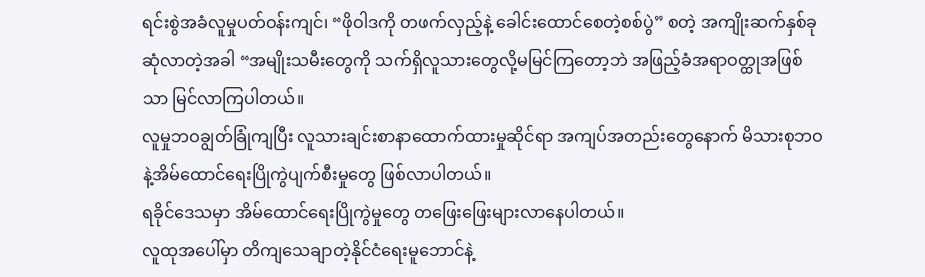ရင်းစွဲအခံလူမှုပတ်ဝန်းကျင်၊ “ဖိုဝါဒကို တဖက်လှည့်နဲ့ ခေါင်းထောင်စေတဲ့စစ်ပွဲ” စတဲ့ အကျိုးဆက်နှစ်ခုဆုံလာတဲ့အခါ “အမျိုးသမီးတွေကို သက်ရှိလူသားတွေလို့မမြင်ကြတော့ဘဲ အဖြည့်ခံအရာဝတ္ထုအဖြစ်သာ မြင်လာကြပါတယ်။
လူမှုဘဝချွတ်ခြုံကျပြီး လူသားချင်းစာနာထောက်ထားမှုဆိုင်ရာ အကျပ်အတည်းတွေနောက် မိသားစုဘဝနဲ့အိမ်ထောင်ရေးပြိုကွဲပျက်စီးမှုတွေ ဖြစ်လာပါတယ်။
ရခိုင်ဒေသမှာ အိမ်ထောင်ရေးပြိုကွဲမှုတွေ တဖြေးဖြေးများလာနေပါတယ်။
လူထုအပေါ်မှာ တိကျသေချာတဲ့နိုင်ငံရေးမူဘောင်နဲ့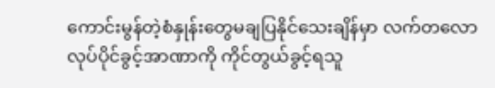ကောင်းမွန်တဲ့စံနှုန်းတွေမချပြနိုင်သေးချိန်မှာ လက်တလောလုပ်ပိုင်ခွင့်အာဏာကို ကိုင်တွယ်ခွင့်ရသူ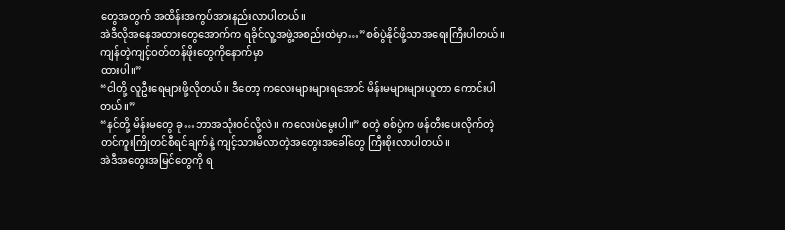တွေအတွက် အထိန်းအကွပ်အားနည်းလာပါတယ်။
အဲဒီလိုအနေအထားတွေအောက်က ရခိုင်လူ့အဖွဲ့အစည်းထဲမှာ…”စစ်ပွဲနိုင်ဖို့သာအရေးကြီးပါတယ်။ ကျန်တဲ့ကျင့်ဝတ်တန်ဖိုးတွေကိုနောက်မှာ
ထားပါ။”
“ငါတို့ လူဦးရေများဖို့လိုတယ်။ ဒီတော့ ကလေးများများရအောင် မိန်းမများများယူတာ ကောင်းပါတယ်။”
“နင်တို့ မိန်းမတွေ ခု…ဘာအသုံးဝင်လို့လဲ။ ကလေးပဲမွေးပါ။” စတဲ့ စစ်ပွဲက ဖန်တီးပေးလိုက်တဲ့ တင်ကူးကြိုတင်စီရင်ချက်နဲ့ ကျင့်သားမိလာတဲ့အတွေးအခေါ်တွေ ကြီးစိုးလာပါတယ်။
အဲဒီအတွေးအမြင်တွေကို ရ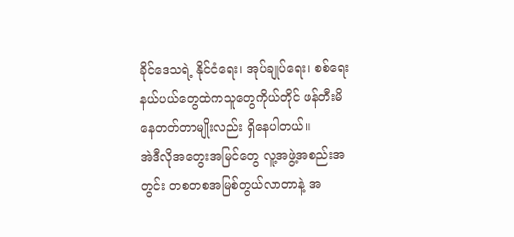ခိုင်ဒေသရဲ့ နိုင်ငံရေး၊ အုပ်ချုပ်ရေး၊ စစ်ရေးနယ်ပယ်တွေထဲကသူတွေကိုယ်တိုင် ဖန်တီးမိနေတတ်တာမျိုးလည်း ရှိနေပါတယ်။
အဲဒီလိုအတွေးအမြင်တွေ လူ့အဖွဲ့အစည်းအတွင်း တစတစအမြစ်တွယ်လာတာနဲ့ အ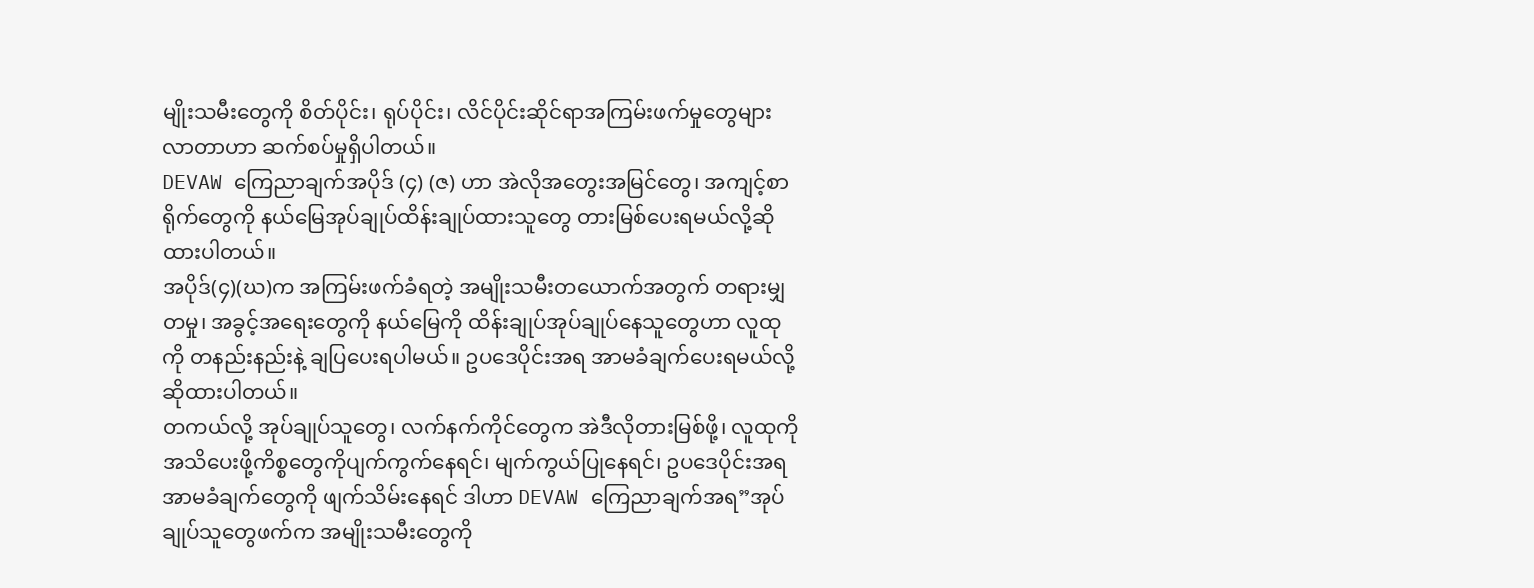မျိုးသမီးတွေကို စိတ်ပိုင်း၊ ရုပ်ပိုင်း၊ လိင်ပိုင်းဆိုင်ရာအကြမ်းဖက်မှုတွေများလာတာဟာ ဆက်စပ်မှုရှိပါတယ်။
DEVAW ကြေညာချက်အပိုဒ် (၄) (ဇ) ဟာ အဲလိုအတွေးအမြင်တွေ၊ အကျင့်စာရိုက်တွေကို နယ်မြေအုပ်ချုပ်ထိန်းချုပ်ထားသူတွေ တားမြစ်ပေးရမယ်လို့ဆိုထားပါတယ်။
အပိုဒ်(၄)(ဃ)က အကြမ်းဖက်ခံရတဲ့ အမျိုးသမီးတယောက်အတွက် တရားမျှတမှု၊ အခွင့်အရေးတွေကို နယ်မြေကို ထိန်းချုပ်အုပ်ချုပ်နေသူတွေဟာ လူထုကို တနည်းနည်းနဲ့ ချပြပေးရပါမယ်။ ဥပဒေပိုင်းအရ အာမခံချက်ပေးရမယ်လို့ ဆိုထားပါတယ်။
တကယ်လို့ အုပ်ချုပ်သူတွေ၊ လက်နက်ကိုင်တွေက အဲဒီလိုတားမြစ်ဖို့၊ လူထုကို အသိပေးဖို့ကိစ္စတွေကိုပျက်ကွက်နေရင်၊ မျက်ကွယ်ပြုနေရင်၊ ဥပဒေပိုင်းအရ အာမခံချက်တွေကို ဖျက်သိမ်းနေရင် ဒါဟာ DEVAW ကြေညာချက်အရ”အုပ်ချုပ်သူတွေဖက်က အမျိုးသမီးတွေကို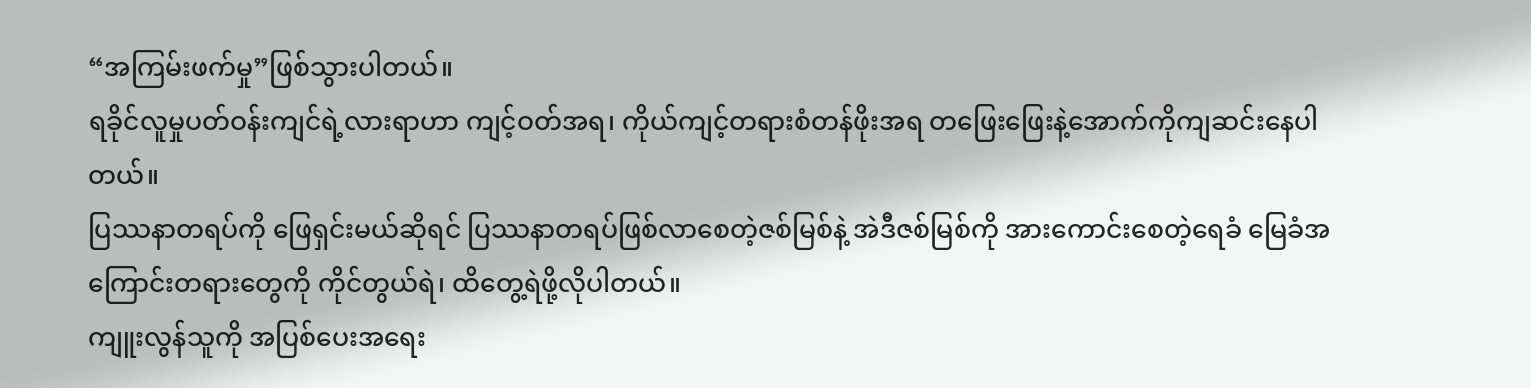“အကြမ်းဖက်မှု”ဖြစ်သွားပါတယ်။
ရခိုင်လူမှုပတ်ဝန်းကျင်ရဲ့လားရာဟာ ကျင့်ဝတ်အရ၊ ကိုယ်ကျင့်တရားစံတန်ဖိုးအရ တဖြေးဖြေးနဲ့အောက်ကိုကျဆင်းနေပါတယ်။
ပြဿနာတရပ်ကို ဖြေရှင်းမယ်ဆိုရင် ပြဿနာတရပ်ဖြစ်လာစေတဲ့ဇစ်မြစ်နဲ့ အဲဒီဇစ်မြစ်ကို အားကောင်းစေတဲ့ရေခံ မြေခံအကြောင်းတရားတွေကို ကိုင်တွယ်ရဲ၊ ထိတွေ့ရဲဖို့လိုပါတယ်။
ကျူးလွန်သူကို အပြစ်ပေးအရေး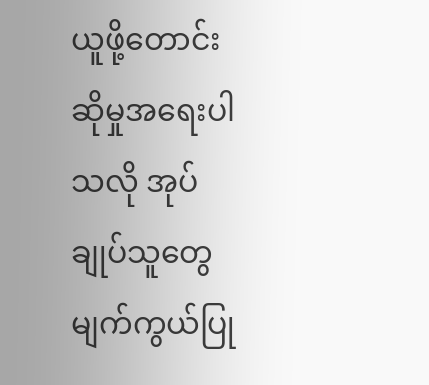ယူဖို့တောင်းဆိုမှုအရေးပါသလို အုပ်ချုပ်သူတွေမျက်ကွယ်ပြု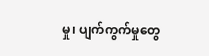မှု၊ ပျက်ကွက်မှုတွေ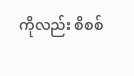ကိုလည်း စိစစ်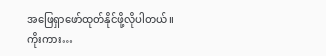အဖြေရှာဖော်ထုတ်နိုင်ဖို့လိုပါတယ်။
ကိုးကား…